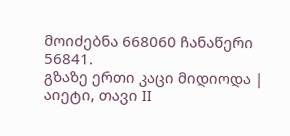მოიძებნა 668060 ჩანაწერი
56841.
გზაზე ერთი კაცი მიდიოდა | აიეტი, თავი II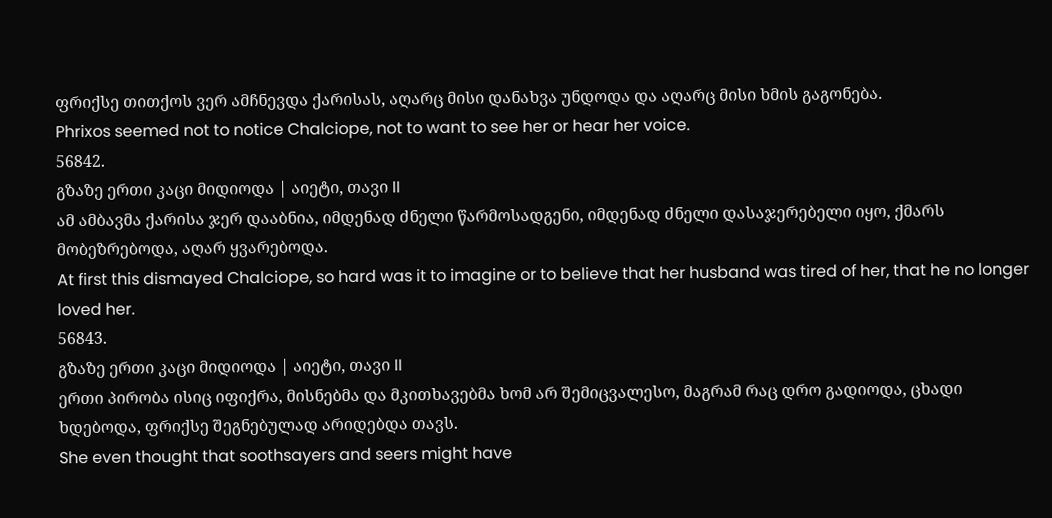ფრიქსე თითქოს ვერ ამჩნევდა ქარისას, აღარც მისი დანახვა უნდოდა და აღარც მისი ხმის გაგონება.
Phrixos seemed not to notice Chalciope, not to want to see her or hear her voice.
56842.
გზაზე ერთი კაცი მიდიოდა | აიეტი, თავი II
ამ ამბავმა ქარისა ჯერ დააბნია, იმდენად ძნელი წარმოსადგენი, იმდენად ძნელი დასაჯერებელი იყო, ქმარს მობეზრებოდა, აღარ ყვარებოდა.
At first this dismayed Chalciope, so hard was it to imagine or to believe that her husband was tired of her, that he no longer loved her.
56843.
გზაზე ერთი კაცი მიდიოდა | აიეტი, თავი II
ერთი პირობა ისიც იფიქრა, მისნებმა და მკითხავებმა ხომ არ შემიცვალესო, მაგრამ რაც დრო გადიოდა, ცხადი ხდებოდა, ფრიქსე შეგნებულად არიდებდა თავს.
She even thought that soothsayers and seers might have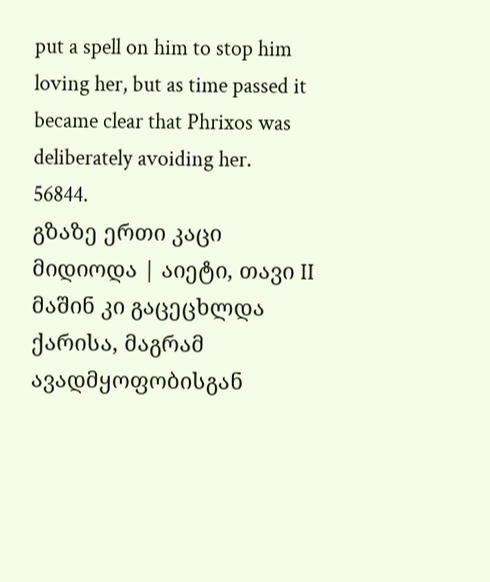put a spell on him to stop him loving her, but as time passed it became clear that Phrixos was deliberately avoiding her.
56844.
გზაზე ერთი კაცი მიდიოდა | აიეტი, თავი II
მაშინ კი გაცეცხლდა ქარისა, მაგრამ ავადმყოფობისგან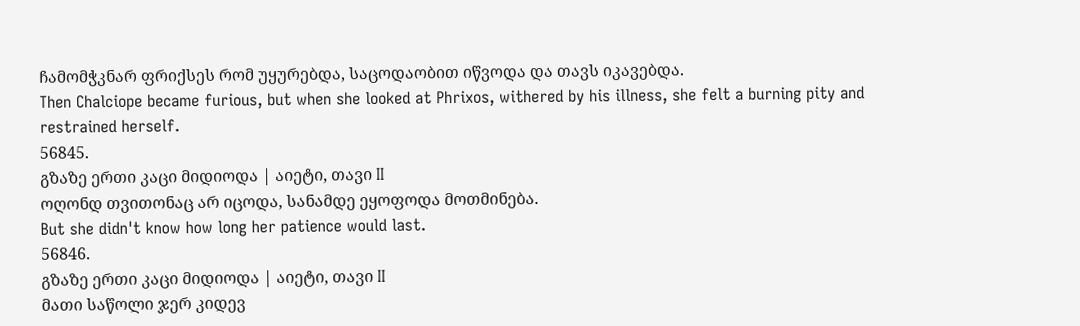ჩამომჭკნარ ფრიქსეს რომ უყურებდა, საცოდაობით იწვოდა და თავს იკავებდა.
Then Chalciope became furious, but when she looked at Phrixos, withered by his illness, she felt a burning pity and restrained herself.
56845.
გზაზე ერთი კაცი მიდიოდა | აიეტი, თავი II
ოღონდ თვითონაც არ იცოდა, სანამდე ეყოფოდა მოთმინება.
But she didn't know how long her patience would last.
56846.
გზაზე ერთი კაცი მიდიოდა | აიეტი, თავი II
მათი საწოლი ჯერ კიდევ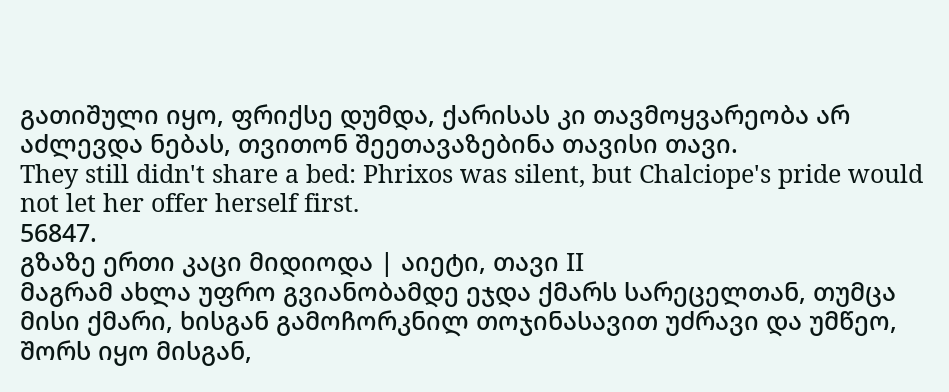გათიშული იყო, ფრიქსე დუმდა, ქარისას კი თავმოყვარეობა არ აძლევდა ნებას, თვითონ შეეთავაზებინა თავისი თავი.
They still didn't share a bed: Phrixos was silent, but Chalciope's pride would not let her offer herself first.
56847.
გზაზე ერთი კაცი მიდიოდა | აიეტი, თავი II
მაგრამ ახლა უფრო გვიანობამდე ეჯდა ქმარს სარეცელთან, თუმცა მისი ქმარი, ხისგან გამოჩორკნილ თოჯინასავით უძრავი და უმწეო, შორს იყო მისგან,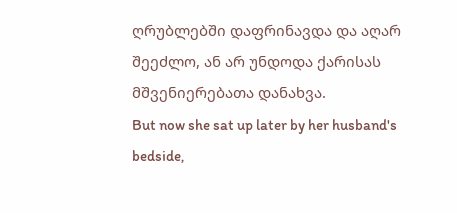ღრუბლებში დაფრინავდა და აღარ შეეძლო, ან არ უნდოდა ქარისას მშვენიერებათა დანახვა.
But now she sat up later by her husband's bedside,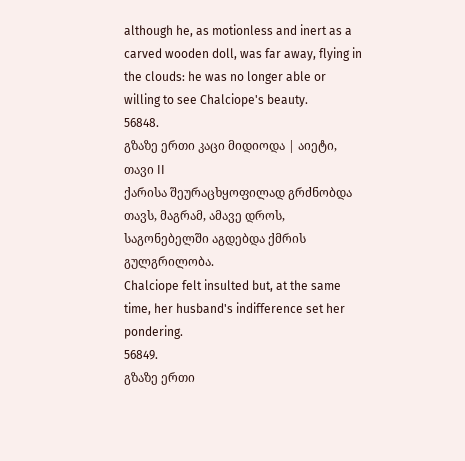although he, as motionless and inert as a carved wooden doll, was far away, flying in the clouds: he was no longer able or willing to see Chalciope's beauty.
56848.
გზაზე ერთი კაცი მიდიოდა | აიეტი, თავი II
ქარისა შეურაცხყოფილად გრძნობდა თავს, მაგრამ, ამავე დროს, საგონებელში აგდებდა ქმრის გულგრილობა.
Chalciope felt insulted but, at the same time, her husband's indifference set her pondering.
56849.
გზაზე ერთი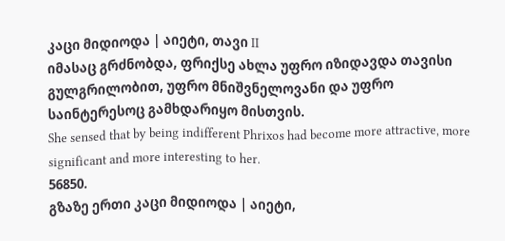კაცი მიდიოდა | აიეტი, თავი II
იმასაც გრძნობდა, ფრიქსე ახლა უფრო იზიდავდა თავისი გულგრილობით, უფრო მნიშვნელოვანი და უფრო საინტერესოც გამხდარიყო მისთვის.
She sensed that by being indifferent Phrixos had become more attractive, more significant and more interesting to her.
56850.
გზაზე ერთი კაცი მიდიოდა | აიეტი,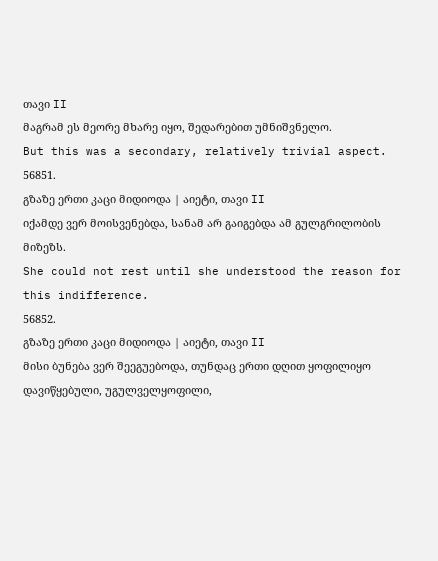თავი II
მაგრამ ეს მეორე მხარე იყო, შედარებით უმნიშვნელო.
But this was a secondary, relatively trivial aspect.
56851.
გზაზე ერთი კაცი მიდიოდა | აიეტი, თავი II
იქამდე ვერ მოისვენებდა, სანამ არ გაიგებდა ამ გულგრილობის მიზეზს.
She could not rest until she understood the reason for this indifference.
56852.
გზაზე ერთი კაცი მიდიოდა | აიეტი, თავი II
მისი ბუნება ვერ შეეგუებოდა, თუნდაც ერთი დღით ყოფილიყო დავიწყებული, უგულველყოფილი,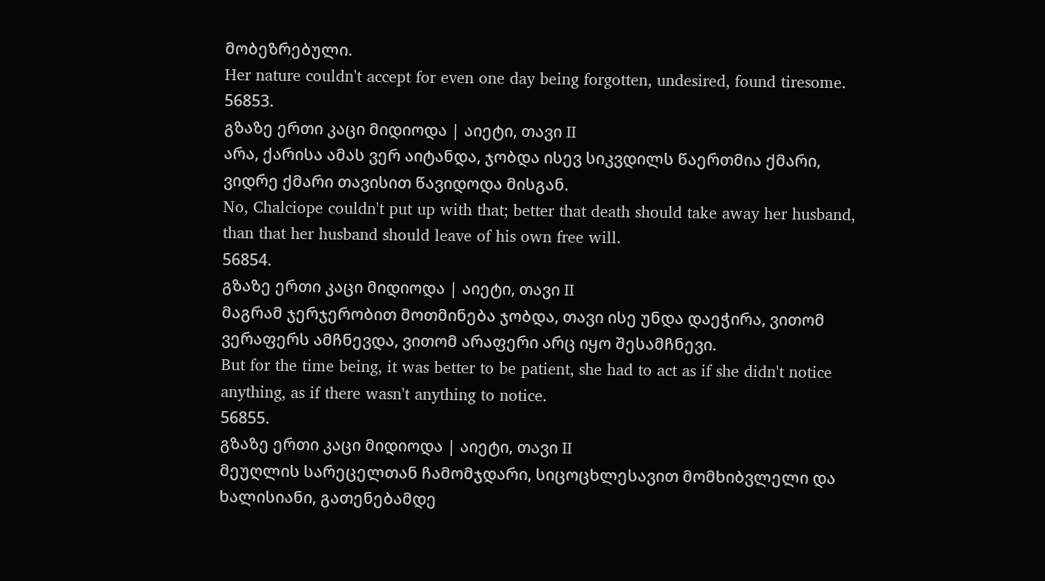მობეზრებული.
Her nature couldn't accept for even one day being forgotten, undesired, found tiresome.
56853.
გზაზე ერთი კაცი მიდიოდა | აიეტი, თავი II
არა, ქარისა ამას ვერ აიტანდა, ჯობდა ისევ სიკვდილს წაერთმია ქმარი, ვიდრე ქმარი თავისით წავიდოდა მისგან.
No, Chalciope couldn't put up with that; better that death should take away her husband, than that her husband should leave of his own free will.
56854.
გზაზე ერთი კაცი მიდიოდა | აიეტი, თავი II
მაგრამ ჯერჯერობით მოთმინება ჯობდა, თავი ისე უნდა დაეჭირა, ვითომ ვერაფერს ამჩნევდა, ვითომ არაფერი არც იყო შესამჩნევი.
But for the time being, it was better to be patient, she had to act as if she didn't notice anything, as if there wasn't anything to notice.
56855.
გზაზე ერთი კაცი მიდიოდა | აიეტი, თავი II
მეუღლის სარეცელთან ჩამომჯდარი, სიცოცხლესავით მომხიბვლელი და ხალისიანი, გათენებამდე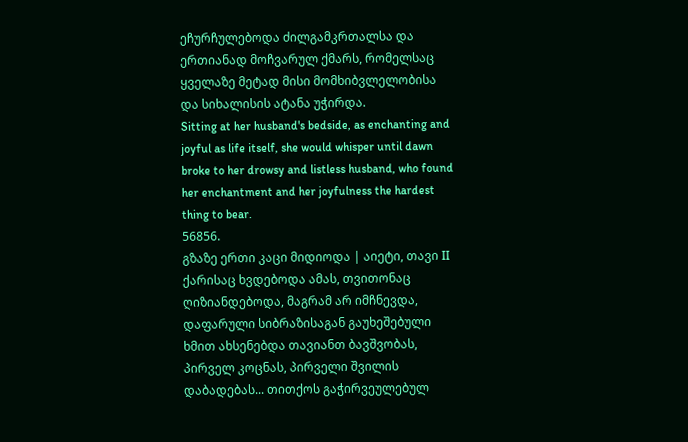ეჩურჩულებოდა ძილგამკრთალსა და ერთიანად მოჩვარულ ქმარს, რომელსაც ყველაზე მეტად მისი მომხიბვლელობისა და სიხალისის ატანა უჭირდა.
Sitting at her husband's bedside, as enchanting and joyful as life itself, she would whisper until dawn broke to her drowsy and listless husband, who found her enchantment and her joyfulness the hardest thing to bear.
56856.
გზაზე ერთი კაცი მიდიოდა | აიეტი, თავი II
ქარისაც ხვდებოდა ამას, თვითონაც ღიზიანდებოდა, მაგრამ არ იმჩნევდა, დაფარული სიბრაზისაგან გაუხეშებული ხმით ახსენებდა თავიანთ ბავშვობას, პირველ კოცნას, პირველი შვილის დაბადებას... თითქოს გაჭირვეულებულ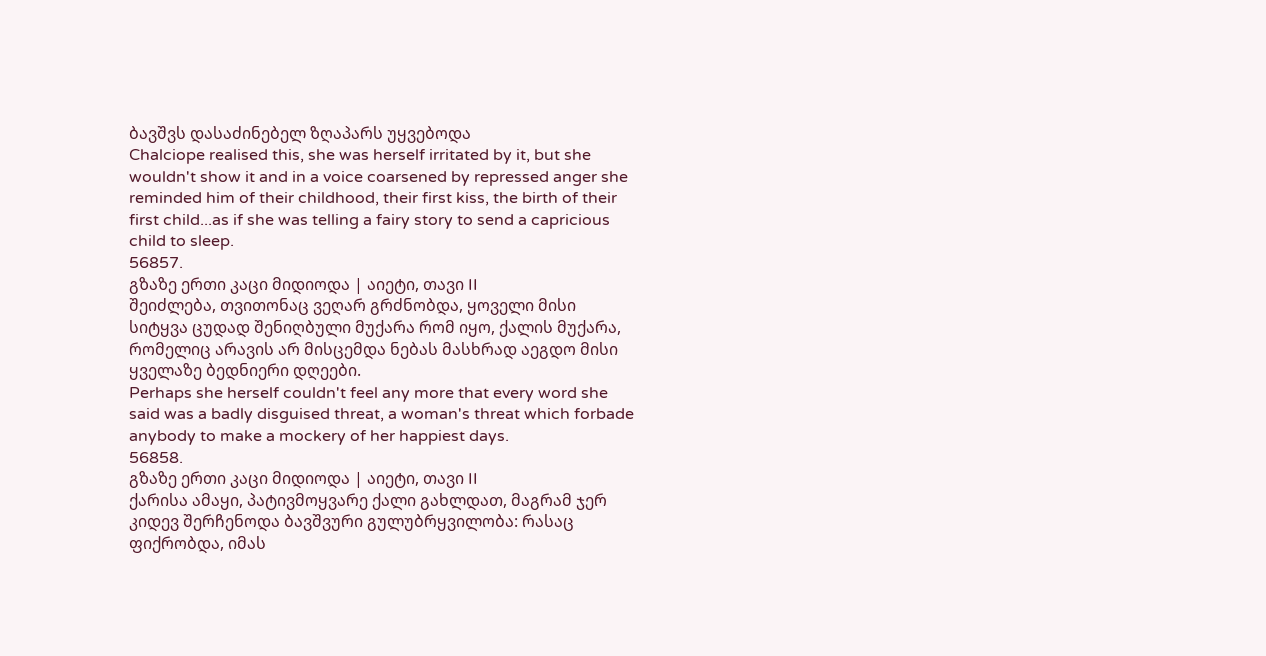ბავშვს დასაძინებელ ზღაპარს უყვებოდა
Chalciope realised this, she was herself irritated by it, but she wouldn't show it and in a voice coarsened by repressed anger she reminded him of their childhood, their first kiss, the birth of their first child...as if she was telling a fairy story to send a capricious child to sleep.
56857.
გზაზე ერთი კაცი მიდიოდა | აიეტი, თავი II
შეიძლება, თვითონაც ვეღარ გრძნობდა, ყოველი მისი სიტყვა ცუდად შენიღბული მუქარა რომ იყო, ქალის მუქარა, რომელიც არავის არ მისცემდა ნებას მასხრად აეგდო მისი ყველაზე ბედნიერი დღეები.
Perhaps she herself couldn't feel any more that every word she said was a badly disguised threat, a woman's threat which forbade anybody to make a mockery of her happiest days.
56858.
გზაზე ერთი კაცი მიდიოდა | აიეტი, თავი II
ქარისა ამაყი, პატივმოყვარე ქალი გახლდათ, მაგრამ ჯერ კიდევ შერჩენოდა ბავშვური გულუბრყვილობა: რასაც ფიქრობდა, იმას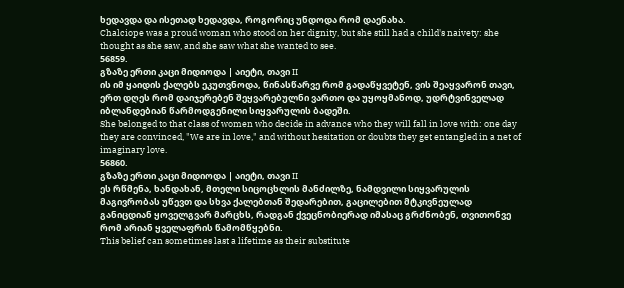ხედავდა და ისეთად ხედავდა, როგორიც უნდოდა რომ დაენახა.
Chalciope was a proud woman who stood on her dignity, but she still had a child's naivety: she thought as she saw, and she saw what she wanted to see.
56859.
გზაზე ერთი კაცი მიდიოდა | აიეტი, თავი II
ის იმ ყაიდის ქალებს ეკუთვნოდა, წინასწარვე რომ გადაწყვეტენ, ვის შეაყვარონ თავი, ერთ დღეს რომ დაიჯერებენ შეყვარებულნი ვართო და უყოყმანოდ, უდრტვინველად იბლანდებიან წარმოდგენილი სიყვარულის ბადეში.
She belonged to that class of women who decide in advance who they will fall in love with: one day they are convinced, "We are in love," and without hesitation or doubts they get entangled in a net of imaginary love.
56860.
გზაზე ერთი კაცი მიდიოდა | აიეტი, თავი II
ეს რწმენა, ხანდახან, მთელი სიცოცხლის მანძილზე, ნამდვილი სიყვარულის მაგივრობას უწევთ და სხვა ქალებთან შედარებით, გაცილებით მტკივნეულად განიცდიან ყოველგვარ მარცხს, რადგან ქვეცნობიერად იმასაც გრძნობენ, თვითონვე რომ არიან ყველაფრის წამომწყებნი.
This belief can sometimes last a lifetime as their substitute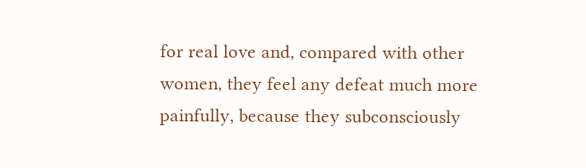for real love and, compared with other women, they feel any defeat much more painfully, because they subconsciously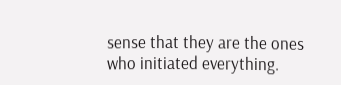sense that they are the ones who initiated everything.